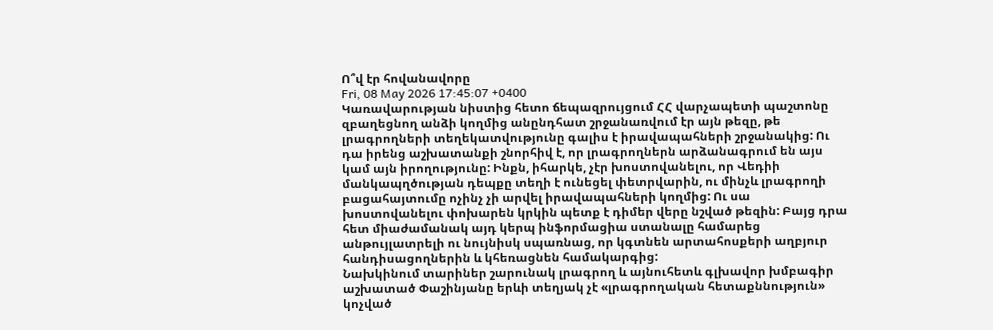Ո՞վ էր հովանավորը
Fri, 08 May 2026 17:45:07 +0400
Կառավարության նիստից հետո ճեպազրույցում ՀՀ վարչապետի պաշտոնը զբաղեցնող անձի կողմից անընդհատ շրջանառվում էր այն թեզը, թե լրագրողների տեղեկատվությունը գալիս է իրավապահների շրջանակից: Ու դա իրենց աշխատանքի շնորհիվ է, որ լրագրողներն արձանագրում են այս կամ այն իրողությունը: Ինքն, իհարկե, չէր խոստովանելու, որ Վեդիի մանկապղծության դեպքը տեղի է ունեցել փետրվարին, ու մինչև լրագրողի բացահայտումը ոչինչ չի արվել իրավապահների կողմից: Ու սա խոստովանելու փոխարեն կրկին պետք է դիմեր վերը նշված թեզին: Բայց դրա հետ միաժամանակ այդ կերպ ինֆորմացիա ստանալը համարեց անթույլատրելի ու նույնիսկ սպառնաց, որ կգտնեն արտահոսքերի աղբյուր հանդիսացողներին և կհեռացնեն համակարգից:
Նախկինում տարիներ շարունակ լրագրող և այնուհետև գլխավոր խմբագիր աշխատած Փաշինյանը երևի տեղյակ չէ «լրագրողական հետաքննություն» կոչված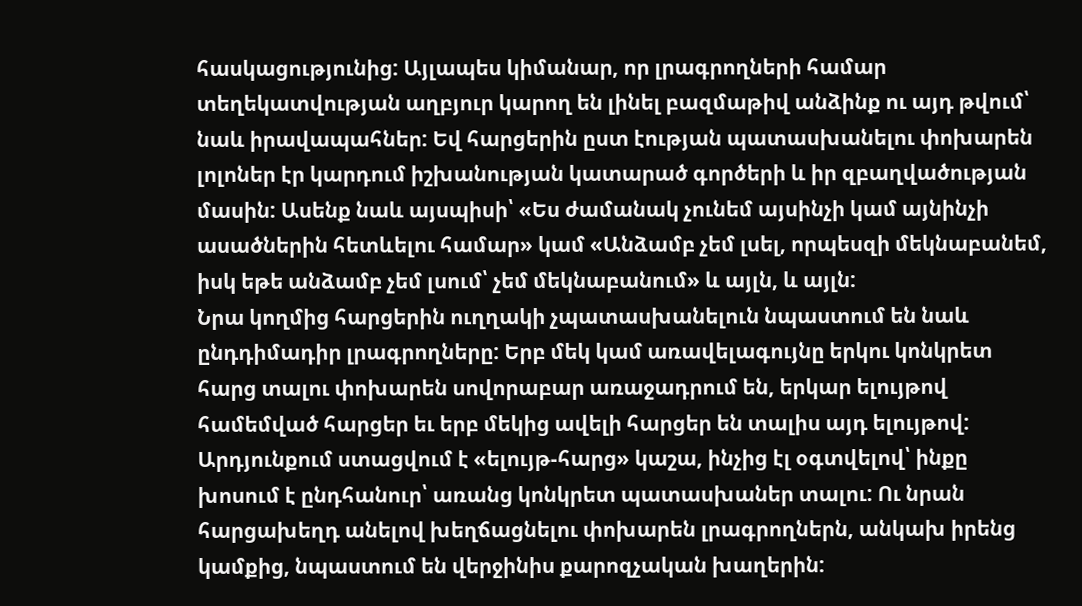հասկացությունից: Այլապես կիմանար, որ լրագրողների համար տեղեկատվության աղբյուր կարող են լինել բազմաթիվ անձինք ու այդ թվում՝ նաև իրավապահներ: Եվ հարցերին ըստ էության պատասխանելու փոխարեն լոլոներ էր կարդում իշխանության կատարած գործերի և իր զբաղվածության մասին: Ասենք նաև այսպիսի՝ «Ես ժամանակ չունեմ այսինչի կամ այնինչի ասածներին հետևելու համար» կամ «Անձամբ չեմ լսել, որպեսզի մեկնաբանեմ, իսկ եթե անձամբ չեմ լսում՝ չեմ մեկնաբանում» և այլն, և այլն:
Նրա կողմից հարցերին ուղղակի չպատասխանելուն նպաստում են նաև ընդդիմադիր լրագրողները: Երբ մեկ կամ առավելագույնը երկու կոնկրետ հարց տալու փոխարեն սովորաբար առաջադրում են, երկար ելույթով համեմված հարցեր եւ երբ մեկից ավելի հարցեր են տալիս այդ ելույթով: Արդյունքում ստացվում է «ելույթ-հարց» կաշա, ինչից էլ օգտվելով՝ ինքը խոսում է ընդհանուր՝ առանց կոնկրետ պատասխաներ տալու: Ու նրան հարցախեղդ անելով խեղճացնելու փոխարեն լրագրողներն, անկախ իրենց կամքից, նպաստում են վերջինիս քարոզչական խաղերին: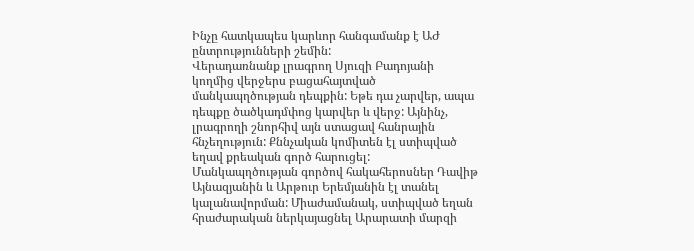Ինչը հատկապես կարևոր հանգամանք է ԱԺ ընտրությունների շեմին:
Վերադառնանք լրագրող Սյուզի Բադոյանի կողմից վերջերս բացահայտված մանկապղծության դեպքին: Եթե դա չարվեր, ապա դեպքը ծածկադմփոց կարվեր և վերջ: Այնինչ, լրագրողի շնորհիվ այն ստացավ հանրային հնչեղություն: Քննչական կոմիտեն էլ ստիպված եղավ քրեական գործ հարուցել: Մանկապղծության գործով հակահերոսներ Դավիթ Այնազյանին և Արթուր Երեմյանին էլ տանել կալանավորման: Միաժամանակ, ստիպված եղան հրաժարական ներկայացնել Արարատի մարզի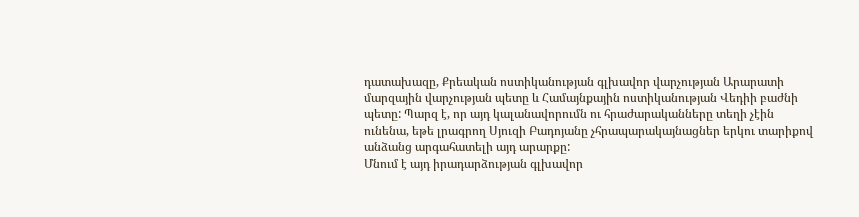դատախազը, Քրեական ոստիկանության գլխավոր վարչության Արարատի մարզային վարչության պետը և Համայնքային ոստիկանության Վեդիի բաժնի պետը: Պարզ է, որ այդ կալանավորումն ու հրաժարականները տեղի չէին ունենա, եթե լրագրող Սյուզի Բադոյանը չհրապարակայնացներ երկու տարիքով անձանց արգահատելի այդ արարքը:
Մնում է այդ իրադարձության գլխավոր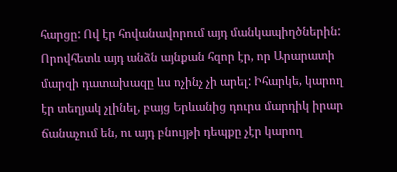հարցը: Ով էր հովանավորում այդ մանկապիղծներին: Որովհետև այդ անձն այնքան հզոր էր, որ Արարատի մարզի դատախազը ևս ոչինչ չի արել: Իհարկե, կարող էր տեղյակ չլինել, բայց Երևանից դուրս մարդիկ իրար ճանաչում են, ու այդ բնույթի դեպքը չէր կարող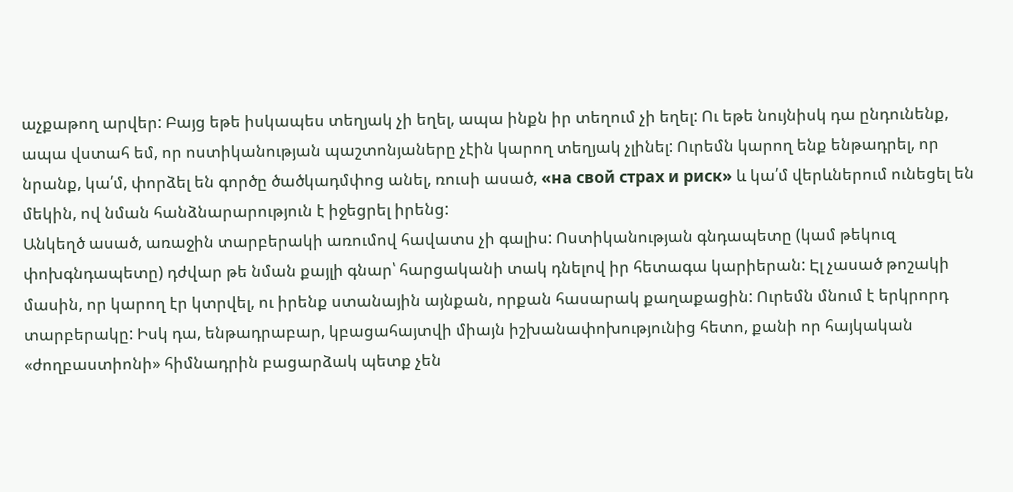աչքաթող արվեր: Բայց եթե իսկապես տեղյակ չի եղել, ապա ինքն իր տեղում չի եղել: Ու եթե նույնիսկ դա ընդունենք, ապա վստահ եմ, որ ոստիկանության պաշտոնյաները չէին կարող տեղյակ չլինել: Ուրեմն կարող ենք ենթադրել, որ նրանք, կա՛մ, փորձել են գործը ծածկադմփոց անել, ռուսի ասած, «на свой страх и риск» և կա՛մ վերևներում ունեցել են մեկին, ով նման հանձնարարություն է իջեցրել իրենց:
Անկեղծ ասած, առաջին տարբերակի առումով հավատս չի գալիս: Ոստիկանության գնդապետը (կամ թեկուզ փոխգնդապետը) դժվար թե նման քայլի գնար՝ հարցականի տակ դնելով իր հետագա կարիերան: Էլ չասած թոշակի մասին, որ կարող էր կտրվել, ու իրենք ստանային այնքան, որքան հասարակ քաղաքացին: Ուրեմն մնում է երկրորդ տարբերակը: Իսկ դա, ենթադրաբար, կբացահայտվի միայն իշխանափոխությունից հետո, քանի որ հայկական «ժողբաստիոնի» հիմնադրին բացարձակ պետք չեն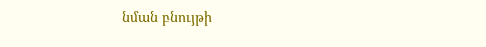նման բնույթի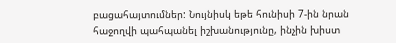բացահայտումներ: Նույնիսկ եթե հունիսի 7-ին նրան հաջողվի պահպանել իշխանությունը, ինչին խիստ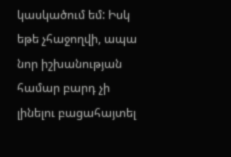կասկածում եմ: Իսկ եթե չհաջողվի, ապա նոր իշխանության համար բարդ չի լինելու բացահայտել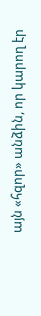այն «հզոր» անձին, որ կարող էր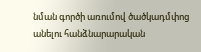նման գործի առումով ծածկադմփոց անելու հանձնարարական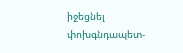իջեցնել փոխգնդապետ-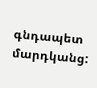գնդապետ մարդկանց: